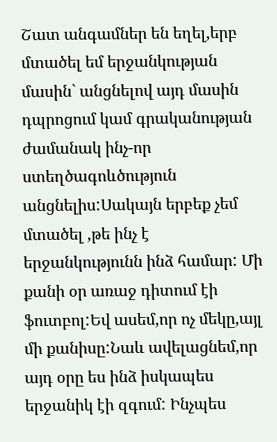Շատ անգամներ են եղել,երբ մտածել եմ երջանկության մասին` անցնելով այդ մասին դպրոցում կամ գրականության ժամանակ ինչ-որ ստեղծագոևծություն անցնելիս:Սակայն երբեք չեմ մտածել ,թե ինչ է երջանկությունն ինձ համար: Մի քանի օր առաջ դիտում էի ֆուտբոլ:Եվ ասեմ,որ ոչ մեկը,այլ մի քանիսը:Նաև ավելացնեմ,որ այդ օրը ես ինձ իսկապես երջանիկ էի զգում: Ինչպես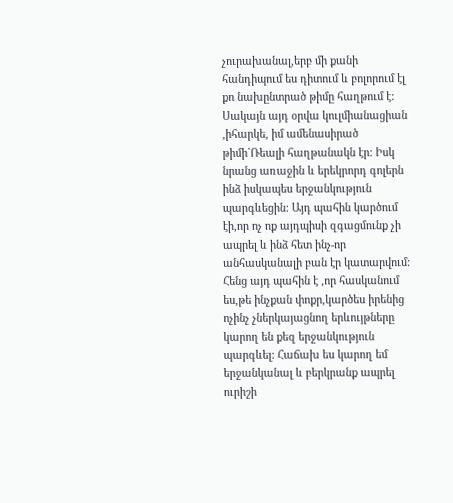չուրախանալ,երբ մի քանի հանդիպում ես դիտում և բոլորում էլ քո նախընտրած թիմը հաղթում է: Սակայն այդ օրվա կուլմիանացիան ,իհարկե, իմ ամենասիրած թիմի`Ռեալի հաղթանակն էր: Իսկ նրանց առաջին և երեկրորդ գոլերն ինձ իսկապես երջանկություն պարգևեցին: Այդ պահին կարծում էի,որ ոչ ոք այդպիսի զգացմունք չի ապրել և ինձ հետ ինչ-որ անհասկանալի բան էր կատարվում: Հենց այդ պահին է ,որ հասկանում ես,թե ինչքան փոքր,կարծես իրենից ոչինչ չներկայացնող երևույթները կարող են քեզ երջանկություն պարգևել: Հաճախ ես կարող եմ երջանկանալ և բերկրանք ապրել ուրիշի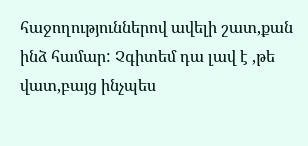հաջողություններով ավելի շատ,քան ինձ համար: Չգիտեմ դա լավ է ,թե վատ,բայց ինչպես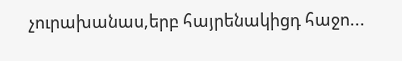չուրախանաս,երբ հայրենակիցդ հաջո...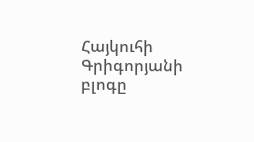Հայկուհի Գրիգորյանի բլոգը